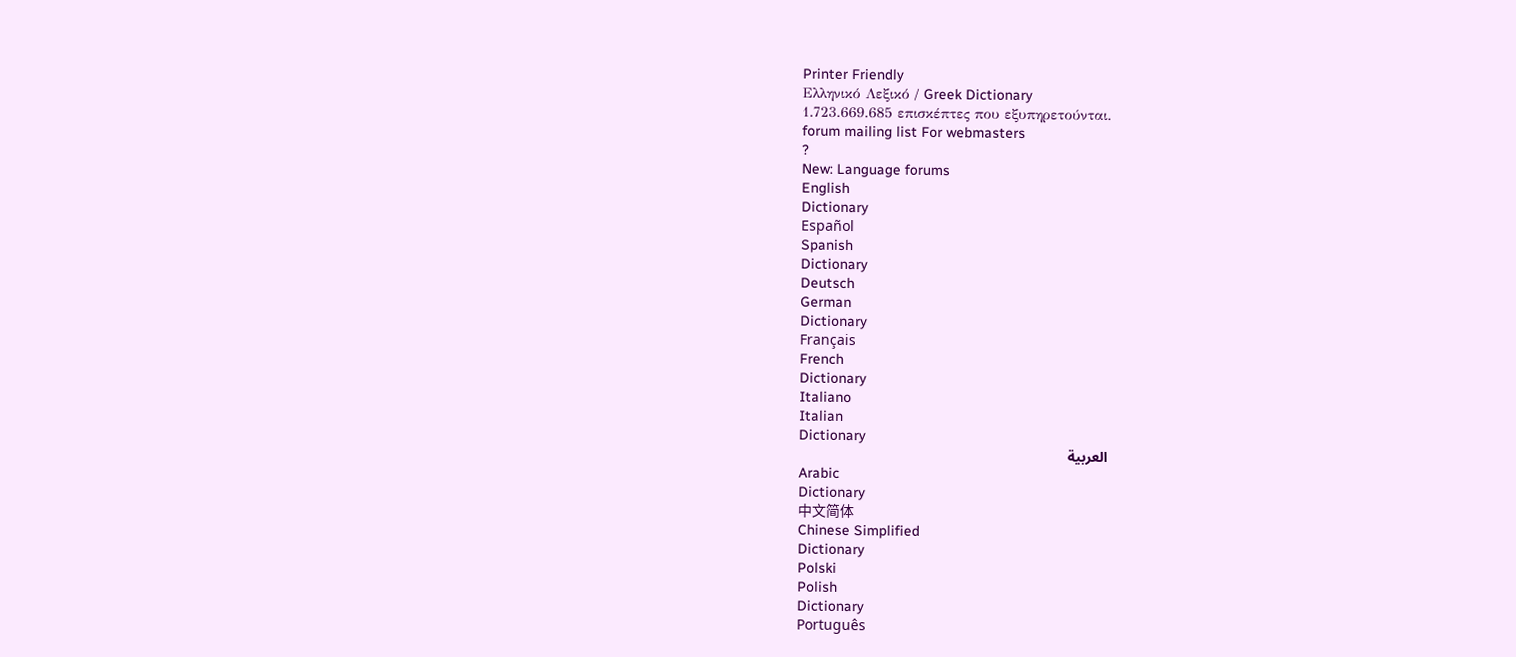Printer Friendly
Ελληνικό Λεξικό / Greek Dictionary
1.723.669.685 επισκέπτες που εξυπηρετούνται.
forum mailing list For webmasters
?
New: Language forums
English
Dictionary
Español
Spanish
Dictionary
Deutsch
German
Dictionary
Français
French
Dictionary
Italiano
Italian
Dictionary
العربية
Arabic
Dictionary
中文简体
Chinese Simplified
Dictionary
Polski
Polish
Dictionary
Português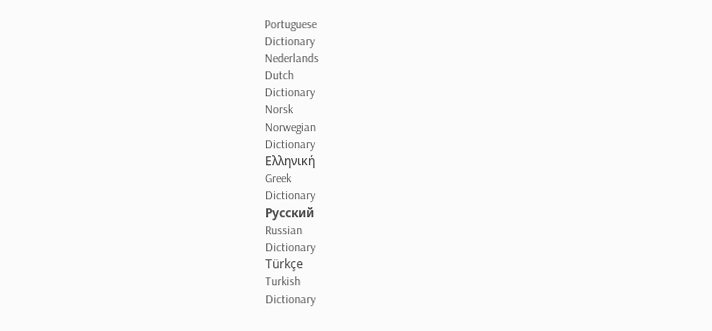Portuguese
Dictionary
Nederlands
Dutch
Dictionary
Norsk
Norwegian
Dictionary
Ελληνική
Greek
Dictionary
Русский
Russian
Dictionary
Türkçe
Turkish
Dictionary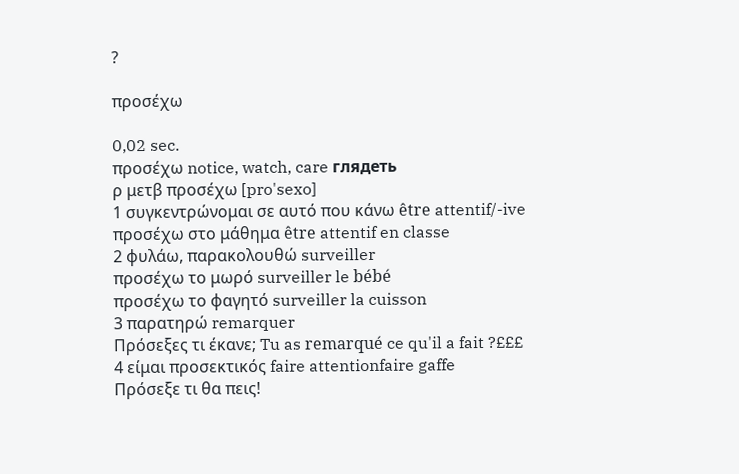?

προσέχω

0,02 sec.
προσέχω notice, watch, care глядеть
ρ μετβ προσέχω [pro'sexo]
1 συγκεντρώνομαι σε αυτό που κάνω être attentif/-ive
προσέχω στο μάθημα être attentif en classe
2 φυλάω, παρακολουθώ surveiller
προσέχω το μωρό surveiller le bébé
προσέχω το φαγητό surveiller la cuisson
3 παρατηρώ remarquer
Πρόσεξες τι έκανε; Tu as remarqué ce qu'il a fait ?£££
4 είμαι προσεκτικός faire attentionfaire gaffe
Πρόσεξε τι θα πεις!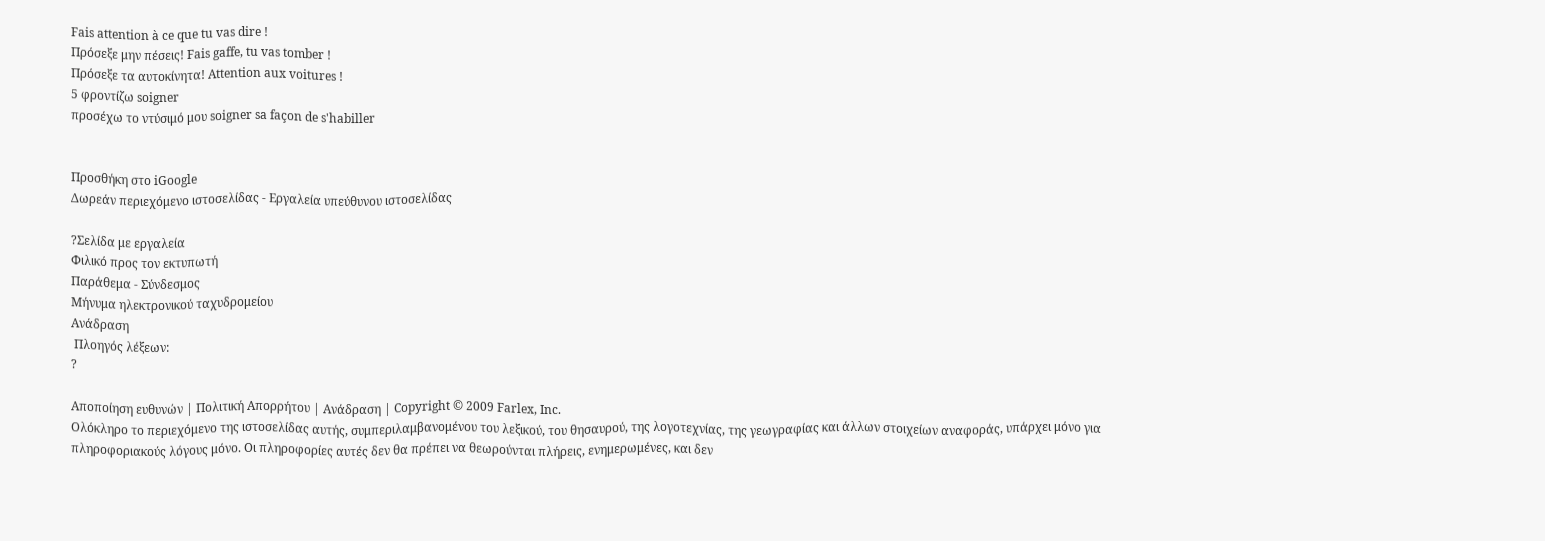Fais attention à ce que tu vas dire !
Πρόσεξε μην πέσεις! Fais gaffe, tu vas tomber !
Πρόσεξε τα αυτοκίνητα! Attention aux voitures !
5 φροντίζω soigner
προσέχω το ντύσιμό μου soigner sa façon de s'habiller


Προσθήκη στο iGoogle
Δωρεάν περιεχόμενο ιστοσελίδας - Εργαλεία υπεύθυνου ιστοσελίδας

?Σελίδα με εργαλεία
Φιλικό προς τον εκτυπωτή
Παράθεμα - Σύνδεσμος
Μήνυμα ηλεκτρονικού ταχυδρομείου
Ανάδραση
 Πλοηγός λέξεων:
?

Αποποίηση ευθυνών | Πολιτική Απορρήτου | Ανάδραση | Copyright © 2009 Farlex, Inc.
Ολόκληρο το περιεχόμενο της ιστοσελίδας αυτής, συμπεριλαμβανομένου του λεξικού, του θησαυρού, της λογοτεχνίας, της γεωγραφίας και άλλων στοιχείων αναφοράς, υπάρχει μόνο για πληροφοριακούς λόγους μόνο. Οι πληροφορίες αυτές δεν θα πρέπει να θεωρούνται πλήρεις, ενημερωμένες, και δεν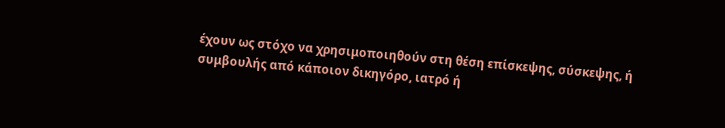έχουν ως στόχο να χρησιμοποιηθούν στη θέση επίσκεψης, σύσκεψης, ή συμβουλής από κάποιον δικηγόρο, ιατρό ή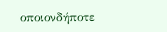οποιονδήποτε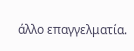άλλο επαγγελματία.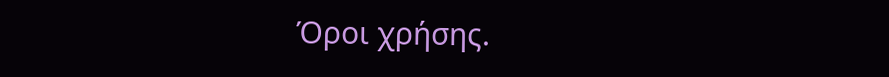Όροι χρήσης.